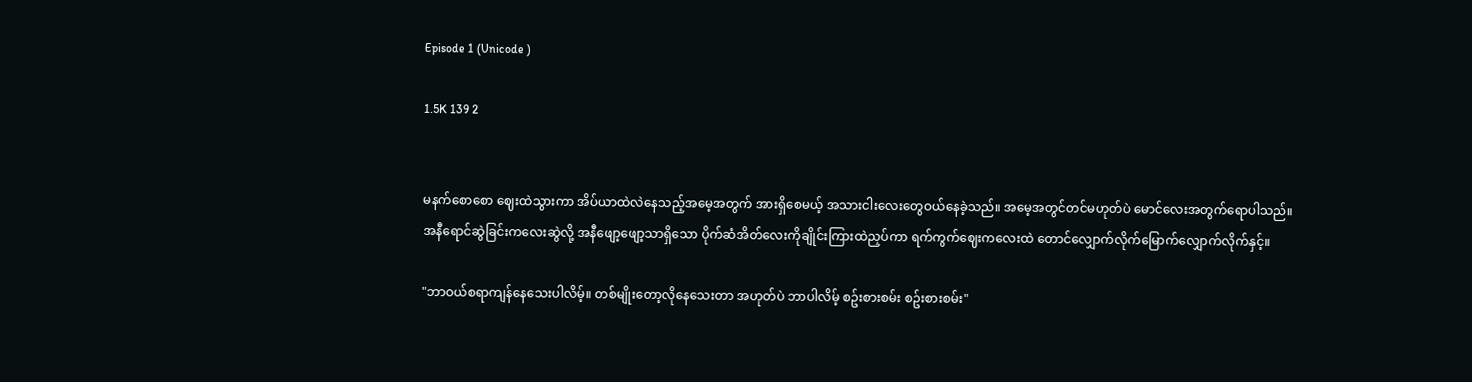Episode 1 (Unicode )

1.5K 139 2


မနက်စောစော ဈေးထဲသွားကာ အိပ်ယာထဲလဲနေသည့်အမေ့အတွက် အားရှိစေမယ့် အသားငါးလေးတွေဝယ်နေခဲ့သည်။ အမေ့အတွင်တင်မဟုတ်ပဲ မောင်လေးအတွက်ရောပါသည်။
အနီရောင်ဆွဲခြင်းကလေးဆွဲလို့ အနီဖျော့ဖျော့သာရှိသော ပိုက်ဆံအိတ်လေးကိုချိုင်းကြားထဲညှပ်ကာ ရက်ကွက်ဈေးကလေးထဲ တောင်လျှောက်လိုက်မြောက်လျှောက်လိုက်နှင့်။

"ဘာဝယ်စရာကျန်နေသေးပါလိမ့်။ တစ်မျိုးတော့လိုနေသေးတာ အဟုတ်ပဲ ဘာပါလိမ့် စဥ်းစားစမ်း စဥ်းစားစမ်း"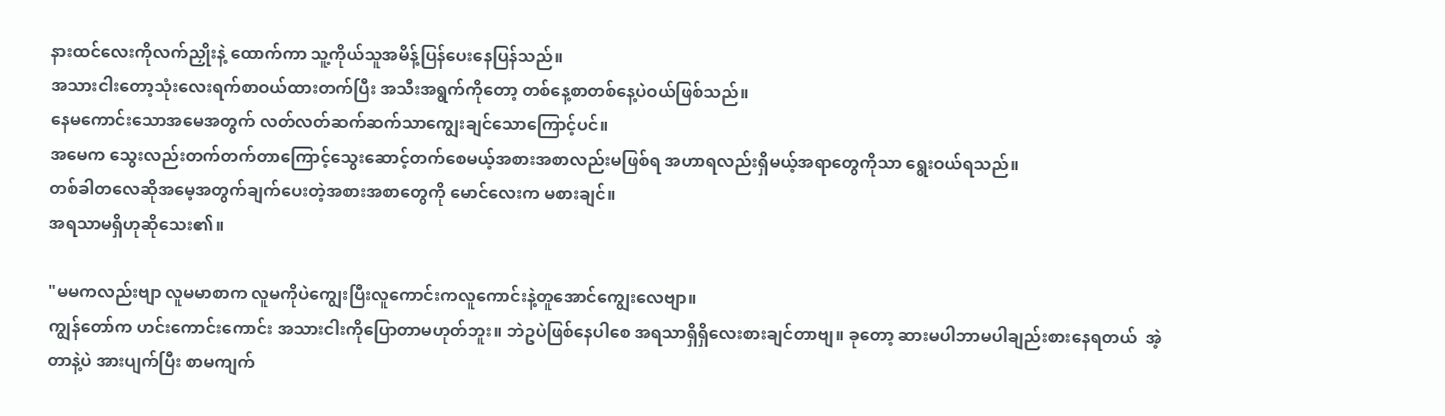နားထင်လေးကိုလက်ညှိုးနဲ့ ထောက်ကာ သူ့ကိုယ်သူအမိန့်ပြန်ပေးနေပြန်သည်။
အသားငါးတော့သုံးလေးရက်စာဝယ်ထားတက်ပြီး အသီးအရွက်ကိုတော့ တစ်နေ့စာတစ်နေ့ပဲဝယ်ဖြစ်သည်။
နေမကောင်းသောအမေအတွက် လတ်လတ်ဆက်ဆက်သာကျွေးချင်သောကြောင့်ပင်။
အမေက သွေးလည်းတက်တက်တာကြောင့်သွေးဆောင့်တက်စေမယ့်အစားအစာလည်းမဖြစ်ရ အဟာရလည်းရှိမယ့်အရာတွေကိုသာ ရွေးဝယ်ရသည်။
တစ်ခါတလေဆိုအမေ့အတွက်ချက်ပေးတဲ့အစားအစာတွေကို မောင်လေးက မစားချင်။
အရသာမရှိဟုဆိုသေး၏။

"မမကလည်းဗျာ လူမမာစာက လူမကိုပဲကျွေးပြီးလူကောင်းကလူကောင်းနဲ့တူအောင်ကျွေးလေဗျာ။
ကျွန်တော်က ဟင်းကောင်းကောင်း အသားငါးကိုပြောတာမဟုတ်ဘူး။ ဘဲဥပဲဖြစ်နေပါစေ အရသာရှိရှိလေးစားချင်တာဗျ။ ခုတော့ ဆားမပါဘာမပါချည်းစားနေရတယ်  အဲ့တာနဲ့ပဲ အားပျက်ပြီး စာမကျက်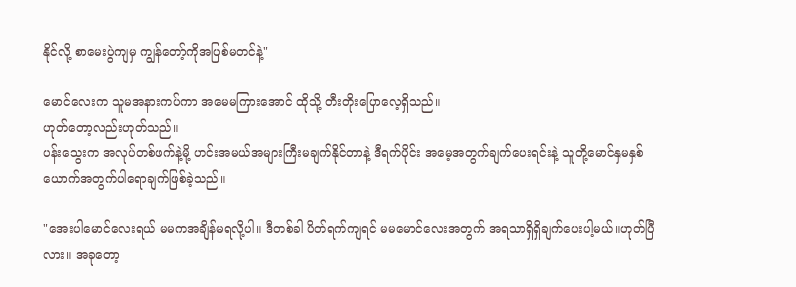နိုင်လို့ စာမေးပွဲကျမှ ကျွန်တော့်ကိုအပြစ်မတင်နဲ့"

မောင်လေးက သူမအနားကပ်ကာ အမေမကြားအောင် ထိုသို့ တီးတိုးပြောလေ့ရှိသည်။
ဟုတ်တော့လည်းဟုတ်သည်။
ပန်းသွေးက အလုပ်တစ်ဖက်နဲ့မို့ ဟင်းအမယ်အများကြီးမချက်နိုင်တာနဲ့ ဒီရက်ပိုင်း အမေ့အတွက်ချက်ပေးရင်းနဲ့ သူတို့မောင်နှမနှစ်ယောက်အတွက်ပါရောချက်ဖြစ်ခဲ့သည်။

"အေးပါမောင်လေးရယ် မမကအချိန်မရလို့ပါ။ ဒီတစ်ခါ ပိတ်ရက်ကျရင် မမမောင်လေးအတွက် အရသာရှိရှိချက်ပေးပါ့မယ်။ဟုတ်ပြီလား။ အခုတော့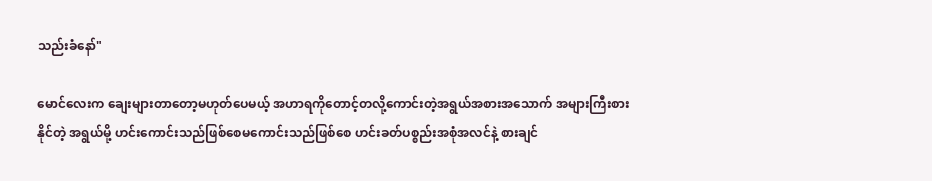သည်းခံနော်"

မောင်လေးက ချေးများတာတော့မဟုတ်ပေမယ့် အဟာရကိုတောင့်တလို့ကောင်းတဲ့အရွယ်အစားအသောက် အများကြီးစားနိုင်တဲ့ အရွယ်မို့ ဟင်းကောင်းသည်ဖြစ်စေမကောင်းသည်ဖြစ်စေ ဟင်းခတ်ပစ္စည်းအစုံအလင်နဲ့ စားချင်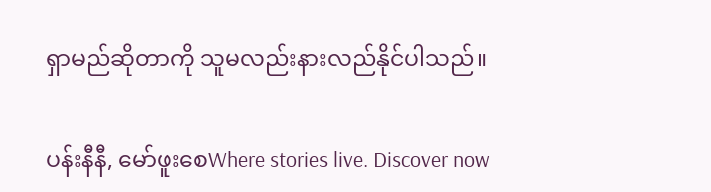ရှာမည်ဆိုတာကို သူမလည်းနားလည်နိုင်ပါသည်။

ပန်းနီနီ, မော်ဖူးစေWhere stories live. Discover now